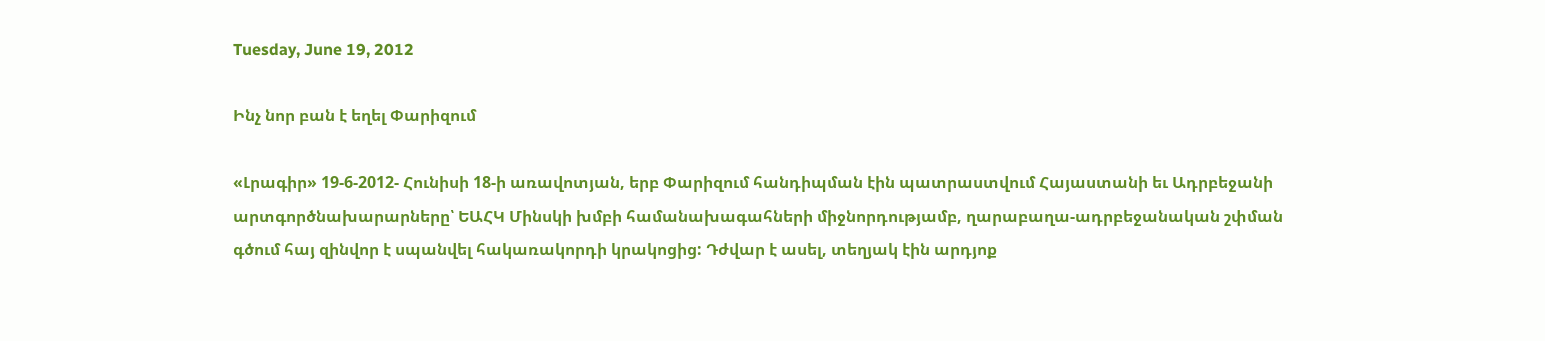Tuesday, June 19, 2012

Ինչ նոր բան է եղել Փարիզում

«Լրագիր» 19-6-2012- Հունիսի 18-ի առավոտյան, երբ Փարիզում հանդիպման էին պատրաստվում Հայաստանի եւ Ադրբեջանի արտգործնախարարները՝ ԵԱՀԿ Մինսկի խմբի համանախագահների միջնորդությամբ, ղարաբաղա-ադրբեջանական շփման գծում հայ զինվոր է սպանվել հակառակորդի կրակոցից: Դժվար է ասել, տեղյակ էին արդյոք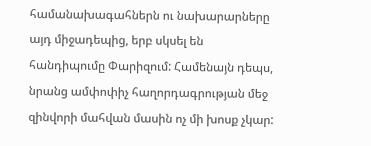համանախագահներն ու նախարարները այդ միջադեպից, երբ սկսել են հանդիպումը Փարիզում: Համենայն դեպս, նրանց ամփոփիչ հաղորդագրության մեջ զինվորի մահվան մասին ոչ մի խոսք չկար: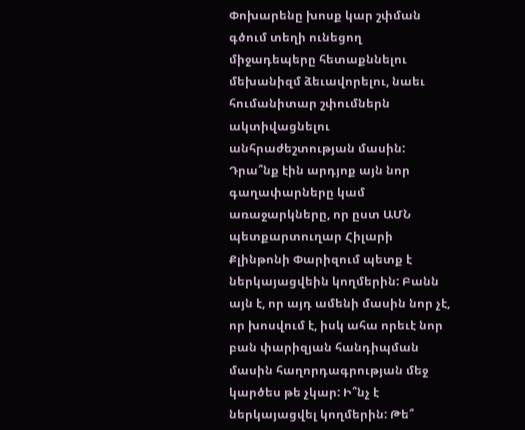Փոխարենը խոսք կար շփման գծում տեղի ունեցող միջադեպերը հետաքննելու մեխանիզմ ձեւավորելու, նաեւ հումանիտար շփումներն ակտիվացնելու անհրաժեշտության մասին: Դրա՞նք էին արդյոք այն նոր գաղափարները կամ առաջարկները, որ ըստ ԱՄՆ պետքարտուղար Հիլարի Քլինթոնի Փարիզում պետք է ներկայացվեին կողմերին: Բանն այն է, որ այդ ամենի մասին նոր չէ, որ խոսվում է, իսկ ահա որեւէ նոր բան փարիզյան հանդիպման մասին հաղորդագրության մեջ կարծես թե չկար: Ի՞նչ է ներկայացվել կողմերին: Թե՞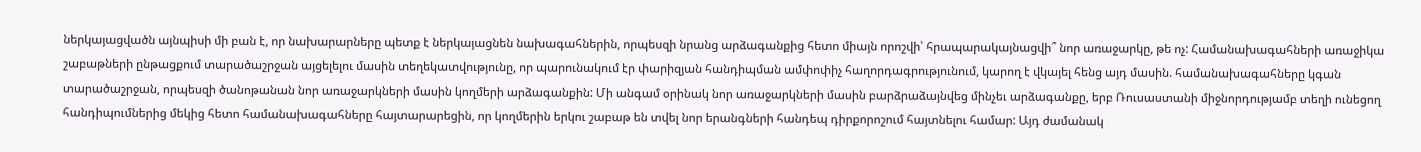ներկայացվածն այնպիսի մի բան է, որ նախարարները պետք է ներկայացնեն նախագահներին, որպեսզի նրանց արձագանքից հետո միայն որոշվի՝ հրապարակայնացվի՞ նոր առաջարկը, թե ոչ: Համանախագահների առաջիկա շաբաթների ընթացքում տարածաշրջան այցելելու մասին տեղեկատվությունը, որ պարունակում էր փարիզյան հանդիպման ամփոփիչ հաղորդագրությունում, կարող է վկայել հենց այդ մասին. համանախագահները կգան տարածաշրջան, որպեսզի ծանոթանան նոր առաջարկների մասին կողմերի արձագանքին: Մի անգամ օրինակ նոր առաջարկների մասին բարձրաձայնվեց մինչեւ արձագանքը, երբ Ռուսաստանի միջնորդությամբ տեղի ունեցող հանդիպումներից մեկից հետո համանախագահները հայտարարեցին, որ կողմերին երկու շաբաթ են տվել նոր երանգների հանդեպ դիրքորոշում հայտնելու համար: Այդ ժամանակ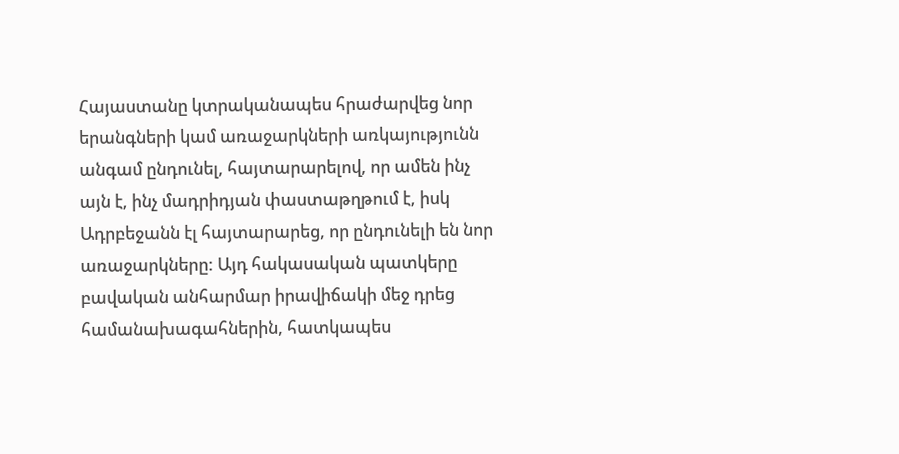Հայաստանը կտրականապես հրաժարվեց նոր երանգների կամ առաջարկների առկայությունն անգամ ընդունել, հայտարարելով, որ ամեն ինչ այն է, ինչ մադրիդյան փաստաթղթում է, իսկ Ադրբեջանն էլ հայտարարեց, որ ընդունելի են նոր առաջարկները: Այդ հակասական պատկերը բավական անհարմար իրավիճակի մեջ դրեց համանախագահներին, հատկապես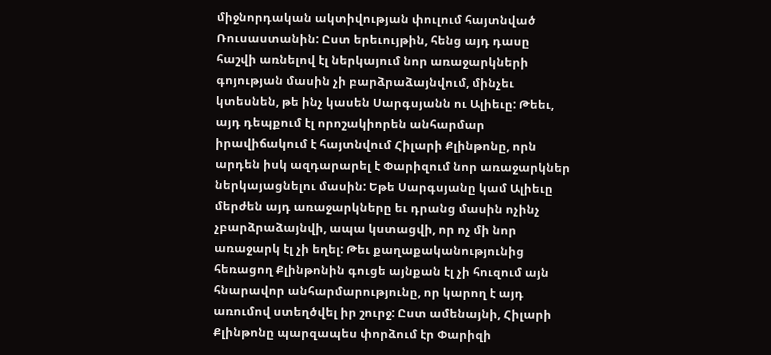միջնորդական ակտիվության փուլում հայտնված Ռուսաստանին: Ըստ երեւույթին, հենց այդ դասը հաշվի առնելով էլ ներկայում նոր առաջարկների գոյության մասին չի բարձրաձայնվում, մինչեւ կտեսնեն, թե ինչ կասեն Սարգսյանն ու Ալիեւը: Թեեւ, այդ դեպքում էլ որոշակիորեն անհարմար իրավիճակում է հայտնվում Հիլարի Քլինթոնը, որն արդեն իսկ ազդարարել է Փարիզում նոր առաջարկներ ներկայացնելու մասին: Եթե Սարգսյանը կամ Ալիեւը մերժեն այդ առաջարկները եւ դրանց մասին ոչինչ չբարձրաձայնվի, ապա կստացվի, որ ոչ մի նոր առաջարկ էլ չի եղել: Թեւ քաղաքականությունից հեռացող Քլինթոնին գուցե այնքան էլ չի հուզում այն հնարավոր անհարմարությունը, որ կարող է այդ առումով ստեղծվել իր շուրջ: Ըստ ամենայնի, Հիլարի Քլինթոնը պարզապես փորձում էր Փարիզի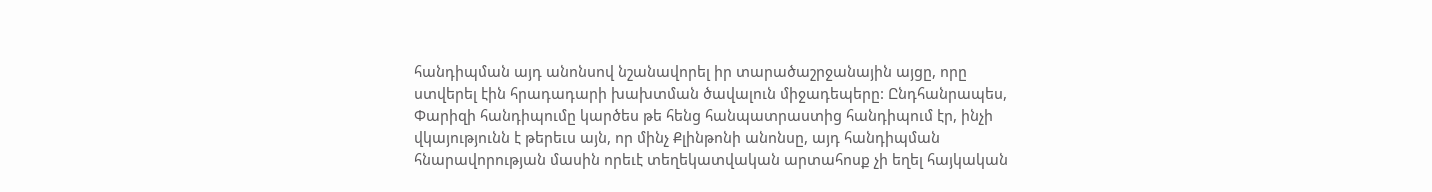հանդիպման այդ անոնսով նշանավորել իր տարածաշրջանային այցը, որը ստվերել էին հրադադարի խախտման ծավալուն միջադեպերը: Ընդհանրապես, Փարիզի հանդիպումը կարծես թե հենց հանպատրաստից հանդիպում էր, ինչի վկայությունն է թերեւս այն, որ մինչ Քլինթոնի անոնսը, այդ հանդիպման հնարավորության մասին որեւէ տեղեկատվական արտահոսք չի եղել հայկական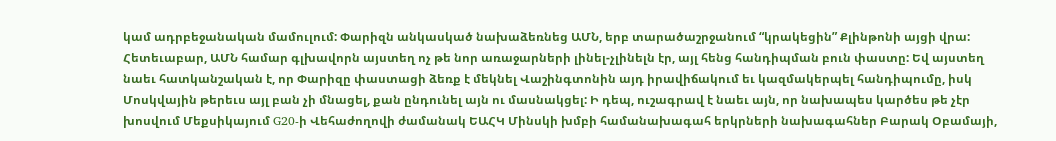կամ ադրբեջանական մամուլում: Փարիզն անկասկած նախաձեռնեց ԱՄՆ, երբ տարածաշրջանում “կրակեցին” Քլինթոնի այցի վրա: Հետեւաբար, ԱՄՆ համար գլխավորն այստեղ ոչ թե նոր առաջարների լինել-չլինելն էր, այլ հենց հանդիպման բուն փաստը: Եվ այստեղ նաեւ հատկանշական է, որ Փարիզը փաստացի ձեռք է մեկնել Վաշինգտոնին այդ իրավիճակում եւ կազմակերպել հանդիպումը, իսկ Մոսկվային թերեւս այլ բան չի մնացել, քան ընդունել այն ու մասնակցել: Ի դեպ, ուշագրավ է նաեւ այն, որ նախապես կարծես թե չէր խոսվում Մեքսիկայում G20-ի Վեհաժողովի ժամանակ ԵԱՀԿ Մինսկի խմբի համանախագահ երկրների նախագահներ Բարակ Օբամայի,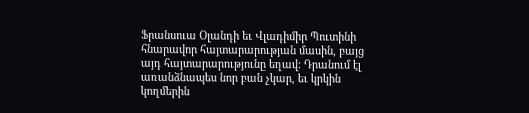Ֆրանսուա Օլանդի եւ Վլադիմիր Պուտինի հնարավոր հայտարարության մասին, բայց այդ հայտարարությունը եղավ: Դրանում էլ առանձնապես նոր բան չկար, եւ կրկին կողմերին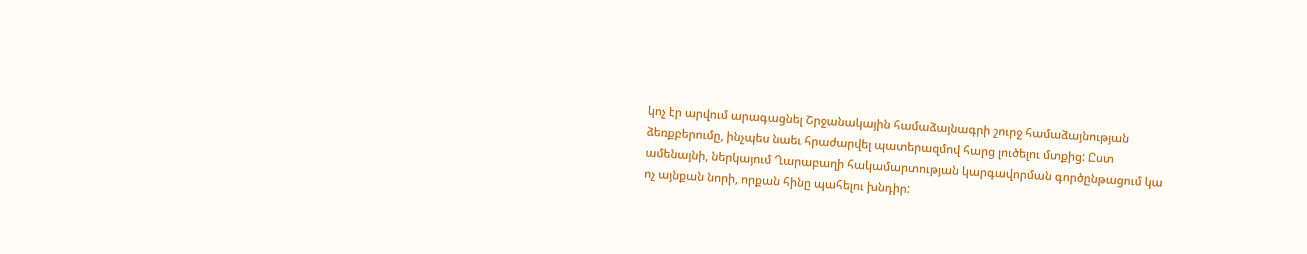կոչ էր արվում արագացնել Շրջանակային համաձայնագրի շուրջ համաձայնության ձեռքբերումը, ինչպես նաեւ հրաժարվել պատերազմով հարց լուծելու մտքից: Ըստ ամենայնի, ներկայում Ղարաբաղի հակամարտության կարգավորման գործընթացում կա ոչ այնքան նորի, որքան հինը պահելու խնդիր: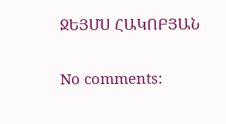ՋԵՅՄՍ ՀԱԿՈԲՅԱՆ

No comments: